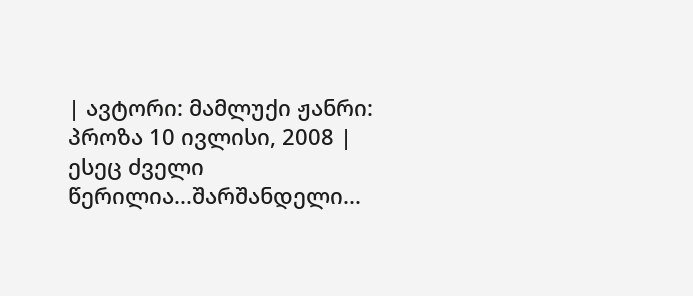| ავტორი: მამლუქი ჟანრი: პროზა 10 ივლისი, 2008 |
ესეც ძველი წერილია...შარშანდელი...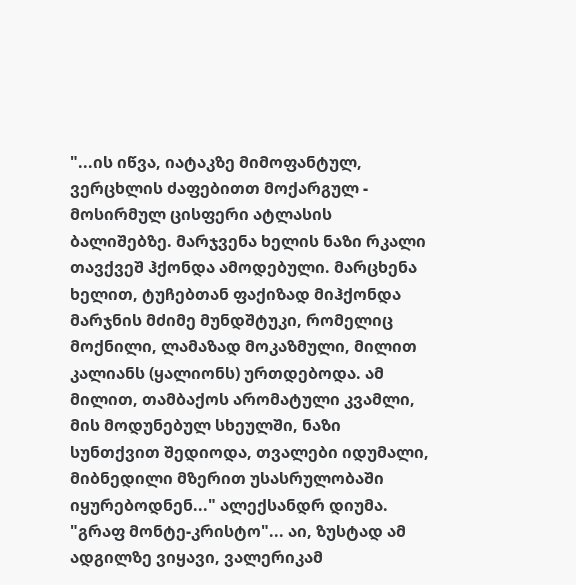"...ის იწვა, იატაკზე მიმოფანტულ, ვერცხლის ძაფებითთ მოქარგულ - მოსირმულ ცისფერი ატლასის ბალიშებზე. მარჯვენა ხელის ნაზი რკალი თავქვეშ ჰქონდა ამოდებული. მარცხენა ხელით, ტუჩებთან ფაქიზად მიჰქონდა მარჯნის მძიმე მუნდშტუკი, რომელიც მოქნილი, ლამაზად მოკაზმული, მილით კალიანს (ყალიონს) ურთდებოდა. ამ მილით, თამბაქოს არომატული კვამლი, მის მოდუნებულ სხეულში, ნაზი სუნთქვით შედიოდა, თვალები იდუმალი, მიბნედილი მზერით უსასრულობაში იყურებოდნენ..." ალექსანდრ დიუმა. "გრაფ მონტე-კრისტო"... აი, ზუსტად ამ ადგილზე ვიყავი, ვალერიკამ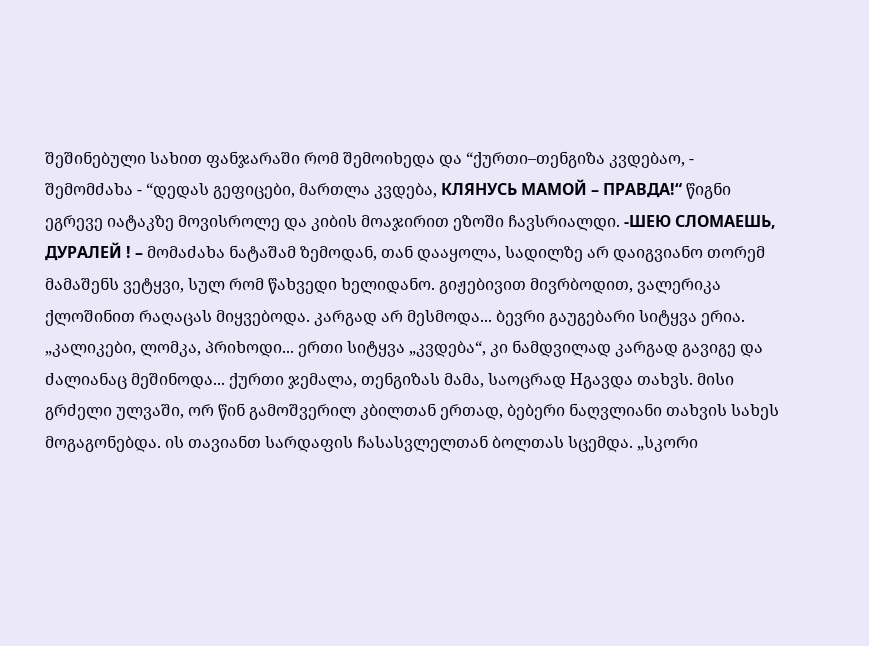შეშინებული სახით ფანჯარაში რომ შემოიხედა და “ქურთი–თენგიზა კვდებაო, - შემომძახა - “დედას გეფიცები, მართლა კვდება, КЛЯНУСЬ МАМОЙ – ПРАВДА!“ წიგნი ეგრევე იატაკზე მოვისროლე და კიბის მოაჯირით ეზოში ჩავსრიალდი. -ШЕЮ СЛОМАЕШЬ, ДУРАЛЕЙ ! – მომაძახა ნატაშამ ზემოდან, თან დააყოლა, სადილზე არ დაიგვიანო თორემ მამაშენს ვეტყვი, სულ რომ წახვედი ხელიდანო. გიჟებივით მივრბოდით, ვალერიკა ქლოშინით რაღაცას მიყვებოდა. კარგად არ მესმოდა... ბევრი გაუგებარი სიტყვა ერია. „კალიკები, ლომკა, პრიხოდი... ერთი სიტყვა „კვდება“, კი ნამდვილად კარგად გავიგე და ძალიანაც მეშინოდა... ქურთი ჯემალა, თენგიზას მამა, საოცრად Hგავდა თახვს. მისი გრძელი ულვაში, ორ წინ გამოშვერილ კბილთან ერთად, ბებერი ნაღვლიანი თახვის სახეს მოგაგონებდა. ის თავიანთ სარდაფის ჩასასვლელთან ბოლთას სცემდა. „სკორი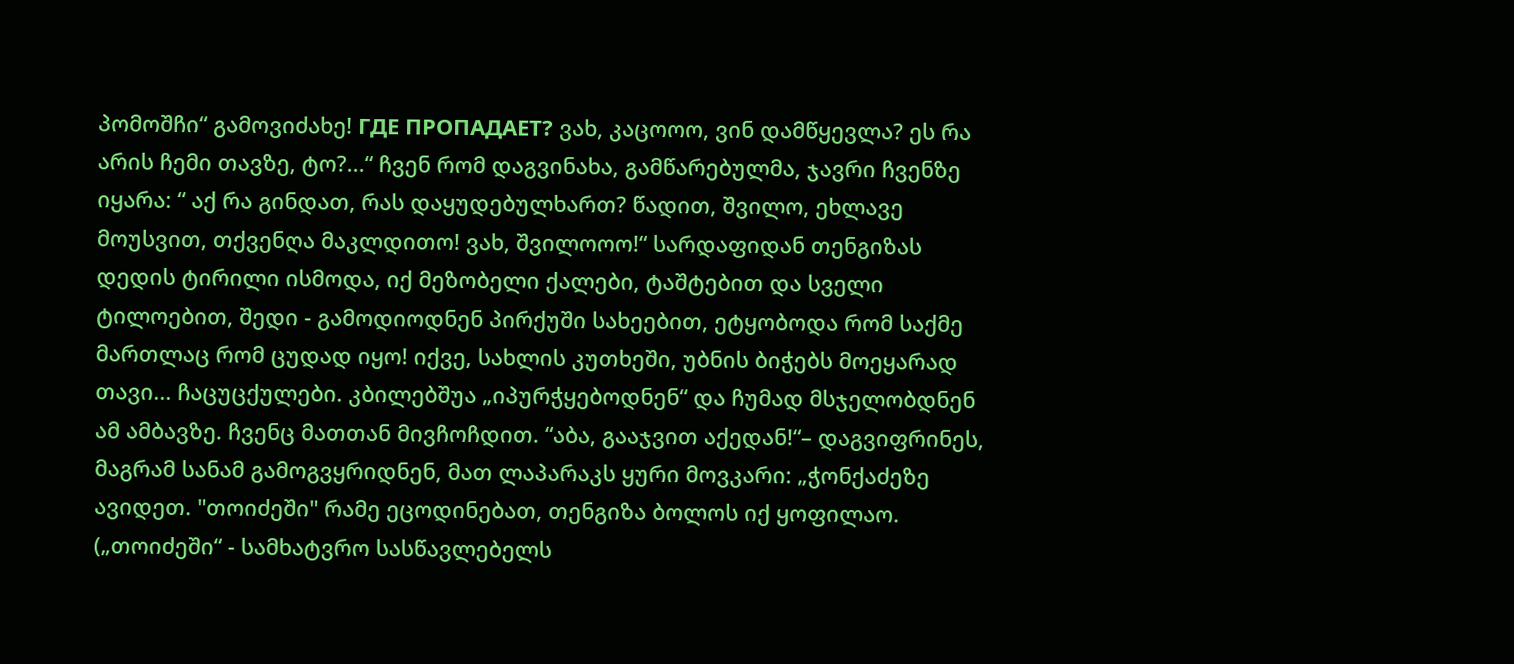პომოშჩი“ გამოვიძახე! ГДЕ ПРОПАДАЕТ? ვახ, კაცოოო, ვინ დამწყევლა? ეს რა არის ჩემი თავზე, ტო?...“ ჩვენ რომ დაგვინახა, გამწარებულმა, ჯავრი ჩვენზე იყარა: “ აქ რა გინდათ, რას დაყუდებულხართ? წადით, შვილო, ეხლავე მოუსვით, თქვენღა მაკლდითო! ვახ, შვილოოო!“ სარდაფიდან თენგიზას დედის ტირილი ისმოდა, იქ მეზობელი ქალები, ტაშტებით და სველი ტილოებით, შედი - გამოდიოდნენ პირქუში სახეებით, ეტყობოდა რომ საქმე მართლაც რომ ცუდად იყო! იქვე, სახლის კუთხეში, უბნის ბიჭებს მოეყარად თავი... ჩაცუცქულები. კბილებშუა „იპურჭყებოდნენ“ და ჩუმად მსჯელობდნენ ამ ამბავზე. ჩვენც მათთან მივჩოჩდით. “აბა, გააჯვით აქედან!“– დაგვიფრინეს, მაგრამ სანამ გამოგვყრიდნენ, მათ ლაპარაკს ყური მოვკარი: „ჭონქაძეზე ავიდეთ. "თოიძეში" რამე ეცოდინებათ, თენგიზა ბოლოს იქ ყოფილაო. („თოიძეში“ - სამხატვრო სასწავლებელს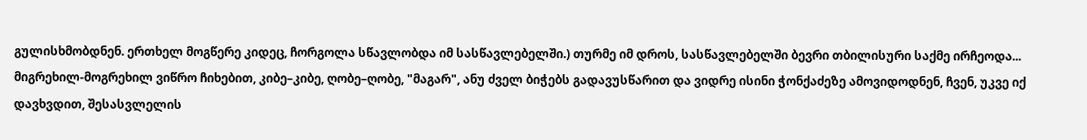გულისხმობდნენ. ერთხელ მოგწერე კიდეც, ჩორგოლა სწავლობდა იმ სასწავლებელში.) თურმე იმ დროს, სასწავლებელში ბევრი თბილისური საქმე ირჩეოდა... მიგრეხილ-მოგრეხილ ვიწრო ჩიხებით, კიბე–კიბე, ღობე–ღობე, "მაგარ", ანუ ძველ ბიჭებს გადავუსწარით და ვიდრე ისინი ჭონქაძეზე ამოვიდოდნენ, ჩვენ, უკვე იქ დავხვდით, შესასვლელის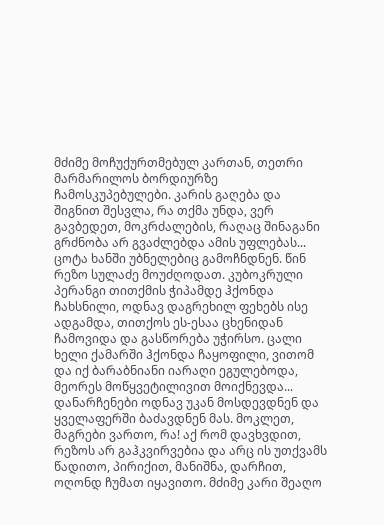მძიმე მოჩუქურთმებულ კართან, თეთრი მარმარილოს ბორდიურზე ჩამოსკუპებულები. კარის გაღება და შიგნით შესვლა, რა თქმა უნდა, ვერ გავბედეთ, მოკრძალების, რაღაც შინაგანი გრძნობა არ გვაძლებდა ამის უფლებას... ცოტა ხანში უბნელებიც გამოჩნდნენ. წინ რეზო სულაძე მოუძღოდათ. კუბოკრული პერანგი თითქმის ჭიპამდე ჰქონდა ჩახსნილი, ოდნავ დაგრეხილ ფეხებს ისე ადგამდა, თითქოს ეს-ესაა ცხენიდან ჩამოვიდა და გასწორება უჭირსო. ცალი ხელი ქამარში ჰქონდა ჩაყოფილი, ვითომ და იქ ბარაბნიანი იარაღი ეგულებოდა, მეორეს მოწყვეტილივით მოიქნევდა... დანარჩენები ოდნავ უკან მოსდევდნენ და ყველაფერში ბაძავდნენ მას. მოკლეთ, მაგრები ვართო, რა! აქ რომ დავხვდით, რეზოს არ გაჰკვირვებია და არც ის უთქვამს წადითო, პირიქით, მანიშნა, დარჩით, ოღონდ ჩუმათ იყავითო. მძიმე კარი შეაღო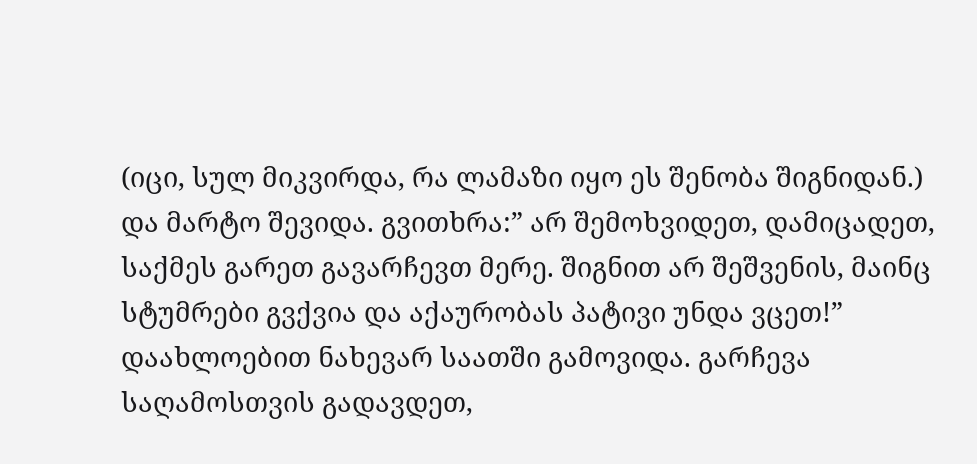(იცი, სულ მიკვირდა, რა ლამაზი იყო ეს შენობა შიგნიდან.) და მარტო შევიდა. გვითხრა:” არ შემოხვიდეთ, დამიცადეთ, საქმეს გარეთ გავარჩევთ მერე. შიგნით არ შეშვენის, მაინც სტუმრები გვქვია და აქაურობას პატივი უნდა ვცეთ!” დაახლოებით ნახევარ საათში გამოვიდა. გარჩევა საღამოსთვის გადავდეთ,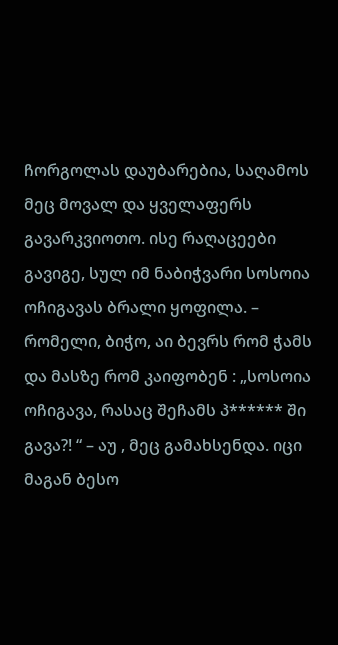ჩორგოლას დაუბარებია, საღამოს მეც მოვალ და ყველაფერს გავარკვიოთო. ისე რაღაცეები გავიგე, სულ იმ ნაბიჭვარი სოსოია ოჩიგავას ბრალი ყოფილა. – რომელი, ბიჭო, აი ბევრს რომ ჭამს და მასზე რომ კაიფობენ : „სოსოია ოჩიგავა, რასაც შეჩამს პ****** ში გავა?! “ – აუ , მეც გამახსენდა. იცი მაგან ბესო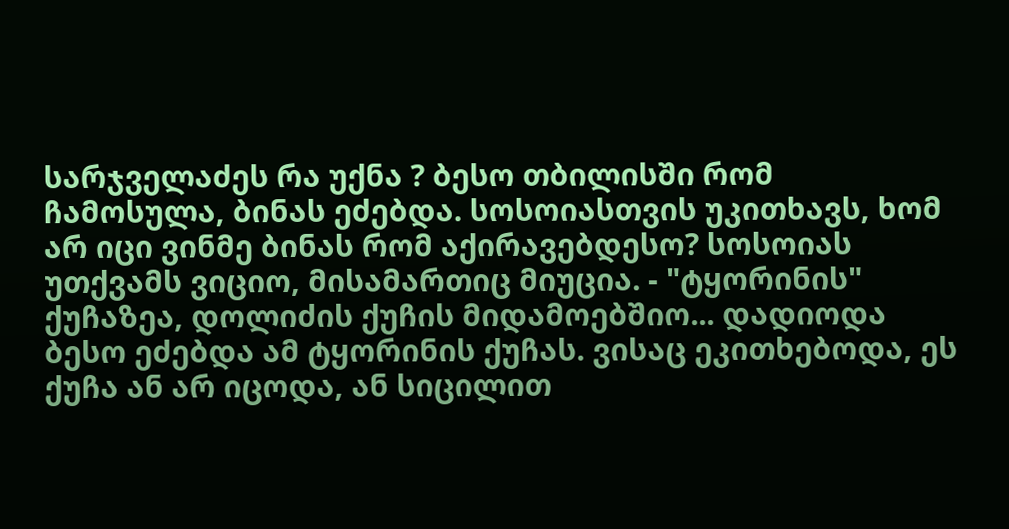სარჯველაძეს რა უქნა ? ბესო თბილისში რომ ჩამოსულა, ბინას ეძებდა. სოსოიასთვის უკითხავს, ხომ არ იცი ვინმე ბინას რომ აქირავებდესო? სოსოიას უთქვამს ვიციო, მისამართიც მიუცია. - "ტყორინის" ქუჩაზეა, დოლიძის ქუჩის მიდამოებშიო... დადიოდა ბესო ეძებდა ამ ტყორინის ქუჩას. ვისაც ეკითხებოდა, ეს ქუჩა ან არ იცოდა, ან სიცილით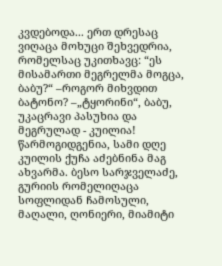კვდებოდა... ერთ დრესაც ვიღაცა მოხუცი შეხვედრია, რომელსაც უკითხავც: “ეს მისამართი მეგრელმა მოგცა, ბაბუ?“ –როგორ მიხვდით ბატონო? –„ტყორინი“, ბაბუ, უკაცრავი პასუხია და მეგრულად - კუილია! წარმოგიდგენია, სამი დღე კუილის ქუჩა აძებნინა მაგ ახვარმა. ბესო სარჯველაძე, გურიის რომელიღაცა სოფლიდან ჩამოსული, მაღალი, ღონიერი, მიამიტი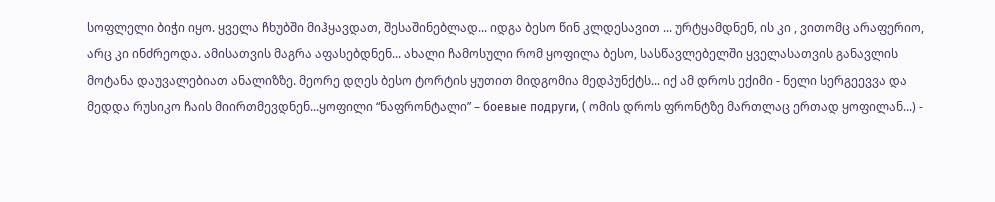სოფლელი ბიჭი იყო. ყველა ჩხუბში მიჰყავდათ, შესაშინებლად... იდგა ბესო წინ კლდესავით ... ურტყამდნენ, ის კი , ვითომც არაფერიო, არც კი ინძრეოდა. ამისათვის მაგრა აფასებდნენ... ახალი ჩამოსული რომ ყოფილა ბესო, სასწავლებელში ყველასათვის განავლის მოტანა დაუვალებიათ ანალიზზე. მეორე დღეს ბესო ტორტის ყუთით მიდგომია მედპუნქტს... იქ ამ დროს ექიმი - ნელი სერგეევვა და მედდა რუსიკო ჩაის მიირთმევდნენ...ყოფილი “ნაფრონტალი” – боевые подруги, ( ომის დროს ფრონტზე მართლაც ერთად ყოფილან...) -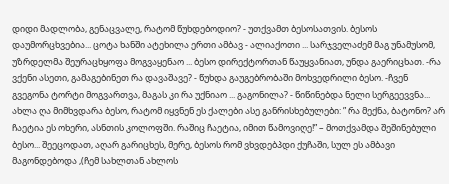დიდი მადლობა, გენაცვალე, რატომ წუხდებოდიო? - უთქვამთ ბესოსათვის. ბესოს დაუმორცხვებია... ცოტა ხანში ატეხილა ერთი ამბავ - ალიაქოთი ... სარჯველაძემ მაგ უნამუსომ, უზრდელმა შეურაცხყოფა მოგვაყენაო ... ბესო დირექტორთან წაუყვანიათ, უნდა გაერიცხათ. -რა ვქენი ასეთი, გამაგებინეთ რა დავაშავე? - წუხდა გაუგებრობაში მოხვედრილი ბესო. -ჩვენ გვეგონა ტორტი მოგვართვა, მაგას კი რა უქნიაო ... გაგონილა? - წიწინებდა ნელი სერგეევვნა... ახლა ღა მიმხვდარა ბესო, რატომ იყვნენ ეს ქალები ასე განრისხებულები: ” რა მექნა, ბატონო? არ ჩაეტია ეს ოხერი, ასნთის კოლოფში. რაშიც ჩაეტია, იმით წამოვიღე!” – მოთქვამდა შეშინებული ბესო... შეეცოდათ, აღარ გარიცხეს, მერე, ბესოს რომ ვხვდებპდი ქუჩაში, სულ ეს ამბავი მაგონდებოდა ,(ჩემ სახლთან ახლოს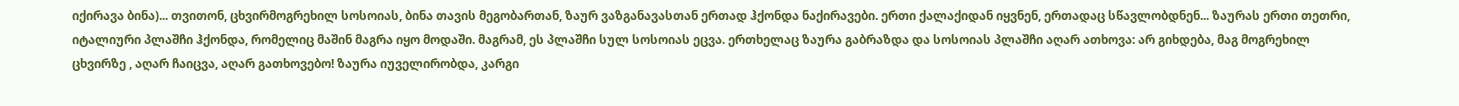იქირავა ბინა)... თვითონ, ცხვირმოგრეხილ სოსოიას, ბინა თავის მეგობართან, ზაურ ვაზგანავასთან ერთად ჰქონდა ნაქირავები. ერთი ქალაქიდან იყვნენ, ერთადაც სწავლობდნენ... ზაურას ერთი თეთრი, იტალიური პლაშჩი ჰქონდა, რომელიც მაშინ მაგრა იყო მოდაში. მაგრამ, ეს პლაშჩი სულ სოსოიას ეცვა. ერთხელაც ზაურა გაბრაზდა და სოსოიას პლაშჩი აღარ ათხოვა: არ გიხდება, მაგ მოგრეხილ ცხვირზე , აღარ ჩაიცვა, აღარ გათხოვებო! ზაურა იუველირობდა, კარგი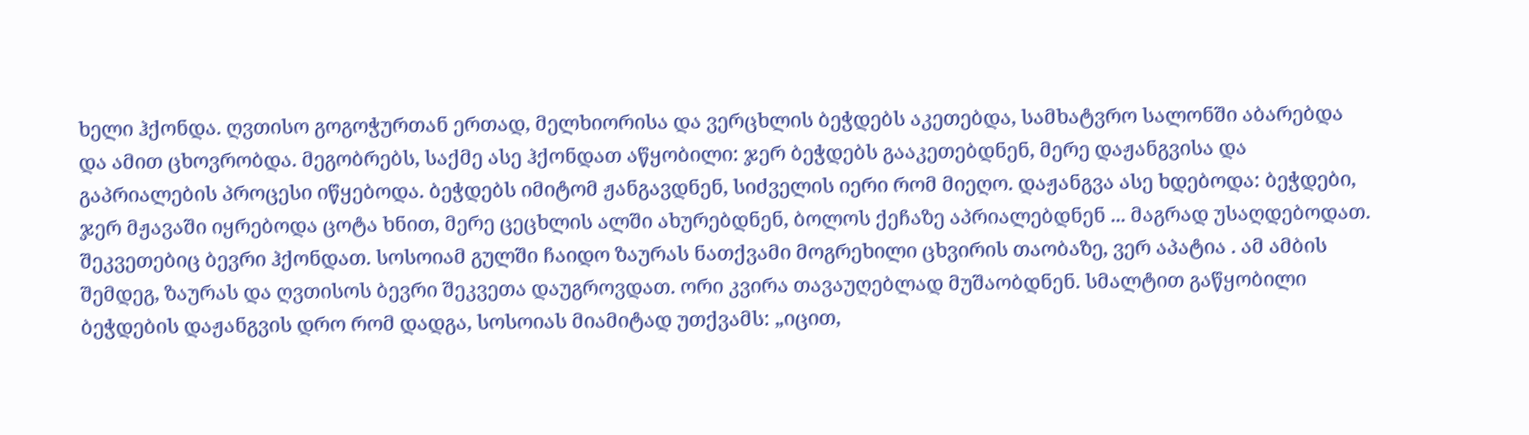ხელი ჰქონდა. ღვთისო გოგოჭურთან ერთად, მელხიორისა და ვერცხლის ბეჭდებს აკეთებდა, სამხატვრო სალონში აბარებდა და ამით ცხოვრობდა. მეგობრებს, საქმე ასე ჰქონდათ აწყობილი: ჯერ ბეჭდებს გააკეთებდნენ, მერე დაჟანგვისა და გაპრიალების პროცესი იწყებოდა. ბეჭდებს იმიტომ ჟანგავდნენ, სიძველის იერი რომ მიეღო. დაჟანგვა ასე ხდებოდა: ბეჭდები, ჯერ მჟავაში იყრებოდა ცოტა ხნით, მერე ცეცხლის ალში ახურებდნენ, ბოლოს ქეჩაზე აპრიალებდნენ ... მაგრად უსაღდებოდათ. შეკვეთებიც ბევრი ჰქონდათ. სოსოიამ გულში ჩაიდო ზაურას ნათქვამი მოგრეხილი ცხვირის თაობაზე, ვერ აპატია . ამ ამბის შემდეგ, ზაურას და ღვთისოს ბევრი შეკვეთა დაუგროვდათ. ორი კვირა თავაუღებლად მუშაობდნენ. სმალტით გაწყობილი ბეჭდების დაჟანგვის დრო რომ დადგა, სოსოიას მიამიტად უთქვამს: „იცით,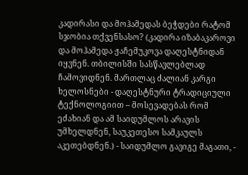კადირასი და მოჰამედას ბეჭდები რატომ სჯობია თქვენსასო? (კადირა იზაბაკაროვი და მოჰამედა ჟაჩემუკოვა დაღესტნიდან იყვნენ. თბილისში სასწავლებლად ჩამოვიდნენ. მართლაც ძალიან კარგი ხელოსნები - დაღესტნური ტრადიციული ტექნოლოგიით – მოსევადებას რომ ეძახიან და ამ საიდუმლოს არავის უმხელდნენ, საუკეთესო სამკაულს აკეთებდნენ.) - საიდუმლო გავიგე მაგათი, -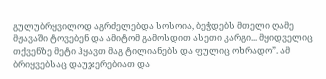გულუბრყვილოდ აგრძელებდა სოსოია, ბეჭდებს მთელი ღამე მჟავაში ტოვებენ და ამიტომ გამოსდით ასეთი კარგი... მყიდველიც თქვენზე მეტი ჰყავთ მაგ ტილიანებს და ფულიც ოხრადო”. ამ ბრიყვებსაც დაუჯერებიათ და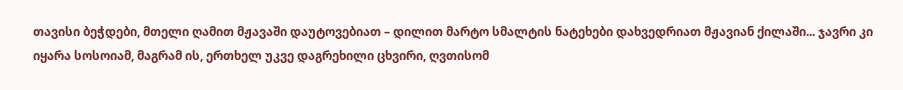თავისი ბეჭდები, მთელი ღამით მჟავაში დაუტოვებიათ – დილით მარტო სმალტის ნატეხები დახვედრიათ მჟავიან ქილაში... ჯავრი კი იყარა სოსოიამ, მაგრამ ის, ერთხელ უკვე დაგრეხილი ცხვირი, ღვთისომ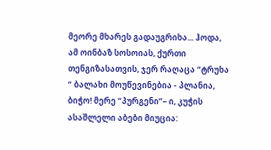მეორე მხარეს გადაუგრიხა... ჰოდა, ამ ოინბაზ სოსოიას, ქურთი თენგიზასათვის, ჯერ რაღაცა “ტრუხა “ ბალახი მოუწევინებია - პლანია, ბიჭო! მერე “პურგენი”– ი, კუჭის ასაშლელი აბები მიუცია: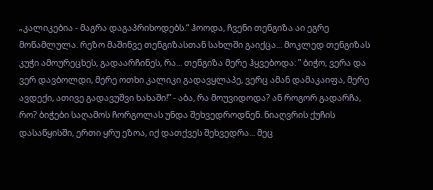„კალიკებია - მაგრა დაგაპრიხოდებს.“ ჰოოდა, ჩვენი თენგიზა აი ეგრე მოწამლულა. რეზო მაშინვე თენგიზასთან სახლში გაიქცა... მოკლედ თენგიზას კუჭი ამოურეცხეს, გადაარჩინეს, რა... თენგიზა მერე ჰყვებოდა: ” ბიჭო, ვერა და ვერ დავბოლდი, მერე ოთხი კალიკი გადავყლაპე, ვერც ამან დამაკაიფა, მერე ავდექი, ათივე გადავუშვი ხახაში!” - აბა, რა მოუვიდოდა? ან როგორ გადარჩა, რო? ბიჭები საღამოს ჩორგოლას უნდა შეხვედროდნენ. ნიაღვრის ქუჩის დასაწყისში, ერთი ყრუ ეზოა, იქ დათქვეს შეხვედრა... მეც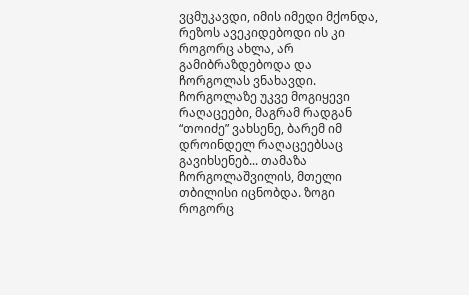ვცმუკავდი, იმის იმედი მქონდა, რეზოს ავეკიდებოდი ის კი როგორც ახლა, არ გამიბრაზდებოდა და ჩორგოლას ვნახავდი. ჩორგოლაზე უკვე მოგიყევი რაღაცეები, მაგრამ რადგან “თოიძე” ვახსენე, ბარემ იმ დროინდელ რაღაცეებსაც გავიხსენებ... თამაზა ჩორგოლაშვილის, მთელი თბილისი იცნობდა. ზოგი როგორც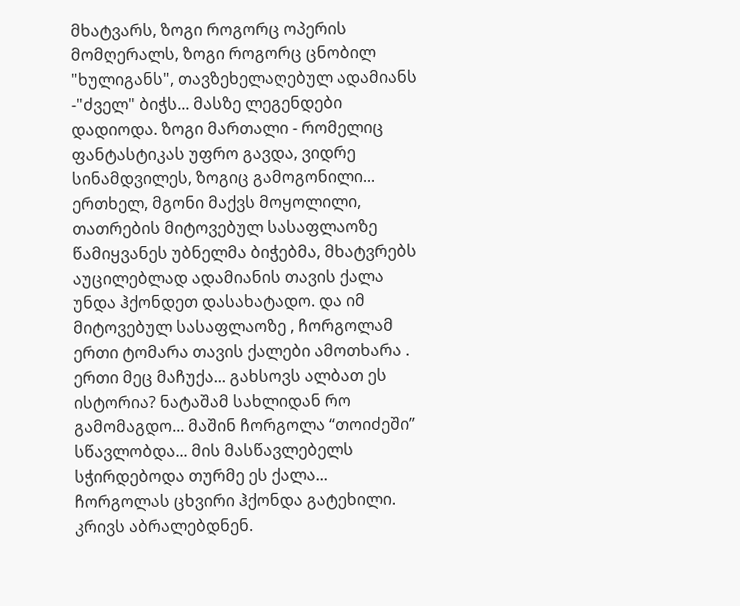მხატვარს, ზოგი როგორც ოპერის მომღერალს, ზოგი როგორც ცნობილ "ხულიგანს", თავზეხელაღებულ ადამიანს -"ძველ" ბიჭს... მასზე ლეგენდები დადიოდა. ზოგი მართალი - რომელიც ფანტასტიკას უფრო გავდა, ვიდრე სინამდვილეს, ზოგიც გამოგონილი... ერთხელ, მგონი მაქვს მოყოლილი, თათრების მიტოვებულ სასაფლაოზე წამიყვანეს უბნელმა ბიჭებმა, მხატვრებს აუცილებლად ადამიანის თავის ქალა უნდა ჰქონდეთ დასახატადო. და იმ მიტოვებულ სასაფლაოზე , ჩორგოლამ ერთი ტომარა თავის ქალები ამოთხარა . ერთი მეც მაჩუქა... გახსოვს ალბათ ეს ისტორია? ნატაშამ სახლიდან რო გამომაგდო... მაშინ ჩორგოლა “თოიძეში” სწავლობდა... მის მასწავლებელს სჭირდებოდა თურმე ეს ქალა... ჩორგოლას ცხვირი ჰქონდა გატეხილი. კრივს აბრალებდნენ.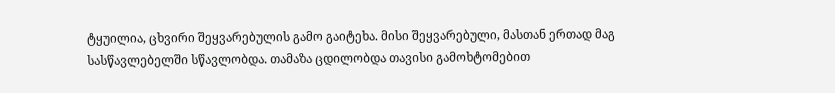ტყუილია, ცხვირი შეყვარებულის გამო გაიტეხა. მისი შეყვარებული, მასთან ერთად მაგ სასწავლებელში სწავლობდა. თამაზა ცდილობდა თავისი გამოხტომებით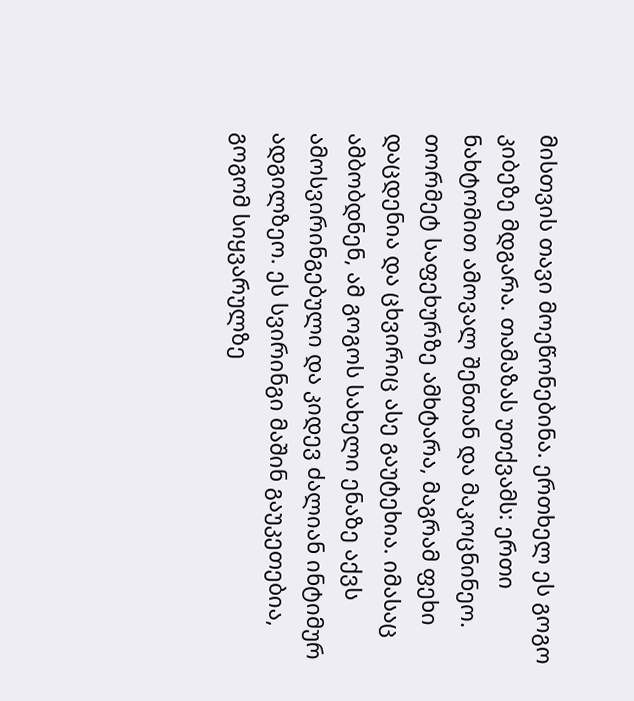მისთვის თავი მოეწონებინა. ერთხელ ეს გოგო კიბეზე მდგარა. თამაზას უთქვამს: ერთი ნახტომით ამოვალ შენთან და მაკოცნინეო. თორმეტ საფეხურზე ამხტარა, მაგრამ ფეხი დაცდენია და ცხვირიც ასე გაუტეხია. იმასაც ამბობდნენ, ამ გოგოს სახელი ენაზე აქვს ამოსვირინგებული და კიდევ ძალიან ინტიმურ ადგილზეო. ეს სვირინგი მაშინ გაუკეთებია, გოგომ სიყვარულზე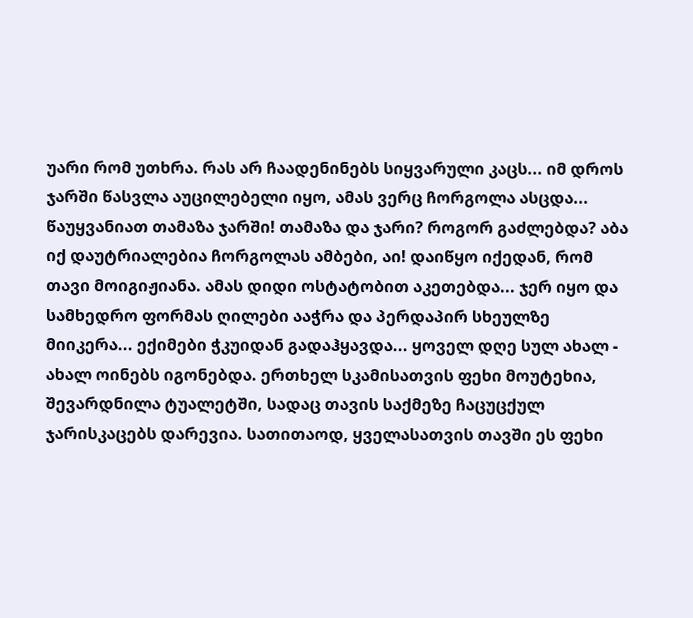უარი რომ უთხრა. რას არ ჩაადენინებს სიყვარული კაცს... იმ დროს ჯარში წასვლა აუცილებელი იყო, ამას ვერც ჩორგოლა ასცდა... წაუყვანიათ თამაზა ჯარში! თამაზა და ჯარი? როგორ გაძლებდა? აბა იქ დაუტრიალებია ჩორგოლას ამბები, აი! დაიწყო იქედან, რომ თავი მოიგიჟიანა. ამას დიდი ოსტატობით აკეთებდა... ჯერ იყო და სამხედრო ფორმას ღილები ააჭრა და პერდაპირ სხეულზე მიიკერა... ექიმები ჭკუიდან გადაჰყავდა... ყოველ დღე სულ ახალ - ახალ ოინებს იგონებდა. ერთხელ სკამისათვის ფეხი მოუტეხია, შევარდნილა ტუალეტში, სადაც თავის საქმეზე ჩაცუცქულ ჯარისკაცებს დარევია. სათითაოდ, ყველასათვის თავში ეს ფეხი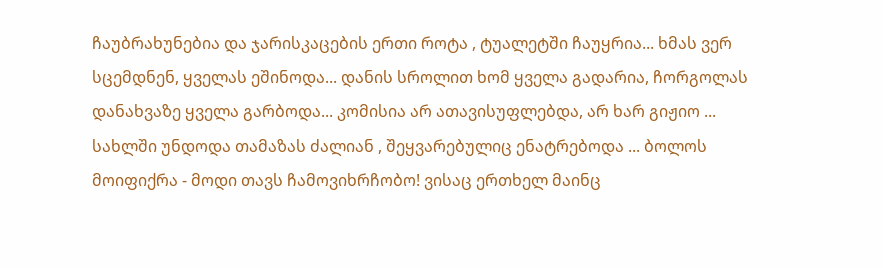ჩაუბრახუნებია და ჯარისკაცების ერთი როტა , ტუალეტში ჩაუყრია... ხმას ვერ სცემდნენ, ყველას ეშინოდა... დანის სროლით ხომ ყველა გადარია, ჩორგოლას დანახვაზე ყველა გარბოდა... კომისია არ ათავისუფლებდა, არ ხარ გიჟიო ... სახლში უნდოდა თამაზას ძალიან , შეყვარებულიც ენატრებოდა ... ბოლოს მოიფიქრა - მოდი თავს ჩამოვიხრჩობო! ვისაც ერთხელ მაინც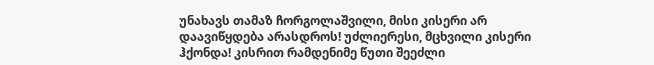უნახავს თამაზ ჩორგოლაშვილი, მისი კისერი არ დაავიწყდება არასდროს! უძლიერესი, მცხვილი კისერი ჰქონდა! კისრით რამდენიმე წუთი შეეძლი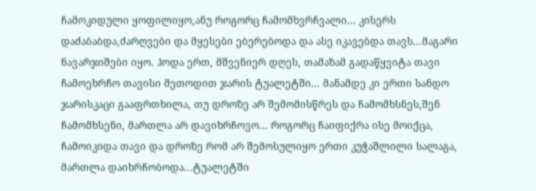ჩამოკიდული ყოფილიყო,ანუ როგორც ჩამომხვრჩვალი... კისერს დაძაბაბდა,ძარღვები და მყესები ებერებოდა და ასე იკავებდა თავს...მაგარი ნავარჯიშები იყო. ჰოდა ერთ, მშვენიერ დღეს, თამაზამ გადაწყვიტა თავი ჩამოეხრჩო თავისი მეთოდით ჯარის ტუალეტში... მანამდე კი ერთი სანდო ჯარისკაცი გააფრთხილა, თუ დროზე არ შემომისწრეს და ჩამომხსნეს,შენ ჩამომხსენი, მართლა არ დავიხრჩოვო... როგორც ჩაიფიქრა ისე მოიქცა, ჩამოიკიდა თავი და დროზე რომ არ შემოსულიყო ერთი კუჭაშლილი სალაგა, მართლა დაიხრჩობოდა...ტუალეტში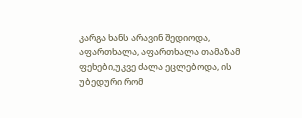კარგა ხანს არავინ შედიოდა, აფართხალა, აფართხალა თამაზამ ფეხები,უკვე ძალა ეცლებოდა, ის უბედური რომ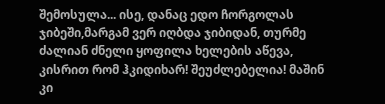შემოსულა... ისე, დანაც ედო ჩორგოლას ჯიბეში,მარგამ ვერ იღბდა ჯიბიდან, თურმე ძალიან ძნელი ყოფილა ხელების აწევა, კისრით რომ ჰკიდიხარ! შეუძლებელია! მაშინ კი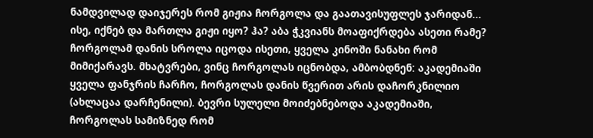ნამდვილად დაიჯერეს რომ გიჟია ჩორგოლა და გაათავისუფლეს ჯარიდან... ისე, იქნებ და მართლა გიჟი იყო? ჰა? აბა ჭკვიანს მოაფიქრდება ასეთი რამე? ჩორგოლამ დანის სროლა იცოდა ისეთი, ყველა კინოში ნანახი რომ მიმიქარავს. მხატვრები, ვინც ჩორგოლას იცნობდა, ამბობდნენ: აკადემიაში ყველა ფანჯრის ჩარჩო, ჩორგოლას დანის წვერით არის დაჩორკნილიო (ახლაცაა დარჩენილი). ბევრი სულელი მოიძებნებოდა აკადემიაში, ჩორგოლას სამიზნედ რომ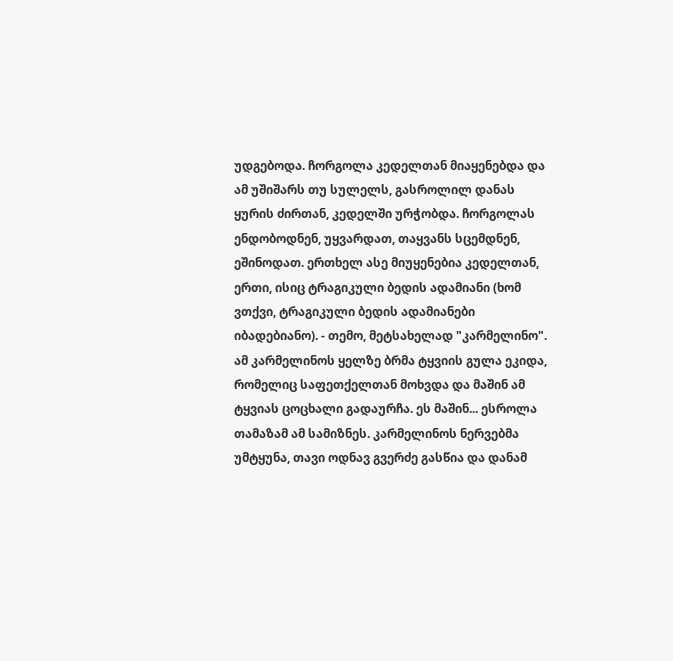უდგებოდა. ჩორგოლა კედელთან მიაყენებდა და ამ უშიშარს თუ სულელს, გასროლილ დანას ყურის ძირთან, კედელში ურჭობდა. ჩორგოლას ენდობოდნენ, უყვარდათ, თაყვანს სცემდნენ, ეშინოდათ. ერთხელ ასე მიუყენებია კედელთან, ერთი, ისიც ტრაგიკული ბედის ადამიანი (ხომ ვთქვი, ტრაგიკული ბედის ადამიანები იბადებიანო). - თემო, მეტსახელად "კარმელინო". ამ კარმელინოს ყელზე ბრმა ტყვიის გულა ეკიდა, რომელიც საფეთქელთან მოხვდა და მაშინ ამ ტყვიას ცოცხალი გადაურჩა. ეს მაშინ... ესროლა თამაზამ ამ სამიზნეს. კარმელინოს ნერვებმა უმტყუნა, თავი ოდნავ გვერძე გასწია და დანამ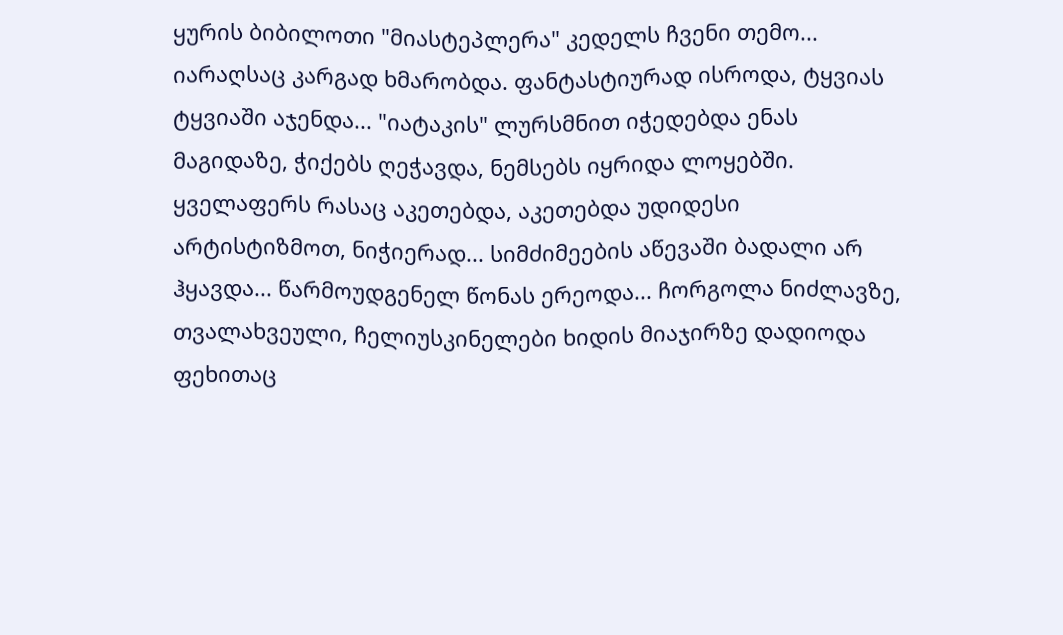ყურის ბიბილოთი "მიასტეპლერა" კედელს ჩვენი თემო... იარაღსაც კარგად ხმარობდა. ფანტასტიურად ისროდა, ტყვიას ტყვიაში აჯენდა... "იატაკის" ლურსმნით იჭედებდა ენას მაგიდაზე, ჭიქებს ღეჭავდა, ნემსებს იყრიდა ლოყებში. ყველაფერს რასაც აკეთებდა, აკეთებდა უდიდესი არტისტიზმოთ, ნიჭიერად... სიმძიმეების აწევაში ბადალი არ ჰყავდა... წარმოუდგენელ წონას ერეოდა... ჩორგოლა ნიძლავზე, თვალახვეული, ჩელიუსკინელები ხიდის მიაჯირზე დადიოდა ფეხითაც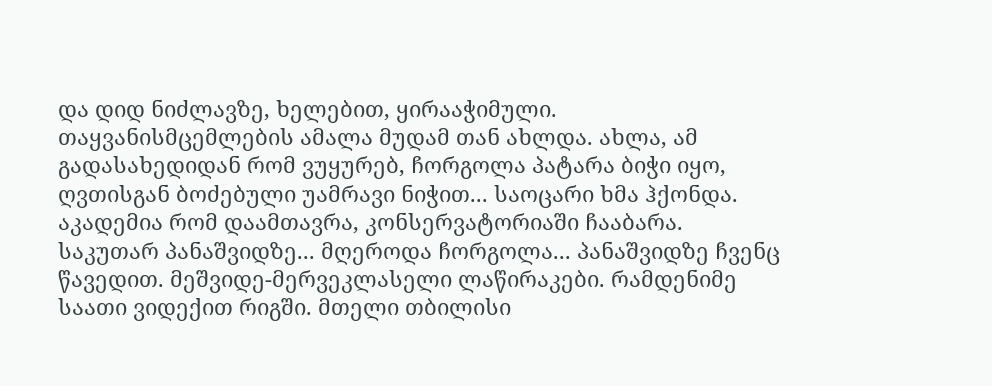და დიდ ნიძლავზე, ხელებით, ყირააჭიმული. თაყვანისმცემლების ამალა მუდამ თან ახლდა. ახლა, ამ გადასახედიდან რომ ვუყურებ, ჩორგოლა პატარა ბიჭი იყო, ღვთისგან ბოძებული უამრავი ნიჭით... საოცარი ხმა ჰქონდა. აკადემია რომ დაამთავრა, კონსერვატორიაში ჩააბარა. საკუთარ პანაშვიდზე... მღეროდა ჩორგოლა... პანაშვიდზე ჩვენც წავედით. მეშვიდე-მერვეკლასელი ლაწირაკები. რამდენიმე საათი ვიდექით რიგში. მთელი თბილისი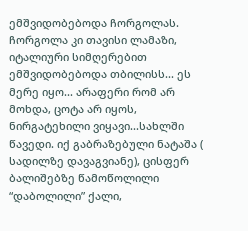ემშვიდობებოდა ჩორგოლას. ჩორგოლა კი თავისი ლამაზი, იტალიური სიმღერებით ემშვიდობებოდა თბილისს... ეს მერე იყო... არაფერი რომ არ მოხდა, ცოტა არ იყოს, ნირგატეხილი ვიყავი...სახლში წავედი. იქ გაბრაზებული ნატაშა ( სადილზე დავაგვიანე), ცისფერ ბალიშებზე წამოწოლილი “დაბოლილი” ქალი,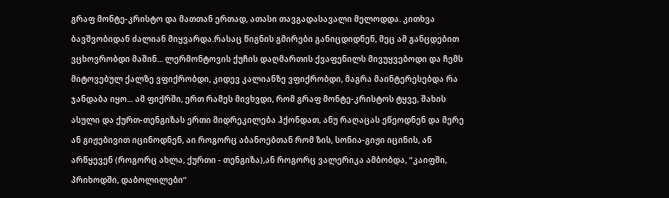გრაფ მონტე-კრისტო და მათთან ერთად, ათასი თავგადასავალი მელოდდა. კითხვა ბავშვობიდან ძალიან მიყვარდა.რასაც წიგნის გმირები განიცდიდნენ, მეც ამ განცდებით ვცხოვრობდი მაშინ... ლერმონტოვის ქუჩის დაღმართის ქვაფენილს მივუყვებოდი და ჩემს მიტოვებულ ქალზე ვფიქრობდი, კიდევ კალიანზე ვფიქრობდი, მაგრა მაინტერესებდა რა ჯანდაბა იყო... ამ ფიქრში, ერთ რამეს მივხვდი, რომ გრაფ მონტე-კრისტოს ტყვე, შახის ასული და ქურთ-თენგიზას ერთი მიდრეკილება ჰქონდათ, ანუ რაღაცას ეწეოდნენ და მერე ან გიჟებივით იცინოდნენ, აი როგორც აბანოებთან რომ ზის, სონია-გიჟი იცინის, ან არწყევენ (როგორც ახლა, ქურთი - თენგიზა),ან როგორც ვალერიკა ამბობდა, “კაიფში, პრიხოდში, დაბოლილები”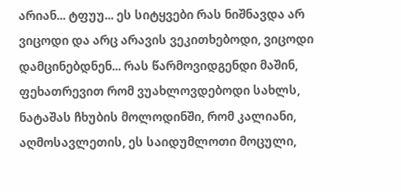არიან... ტფუუ... ეს სიტყვები რას ნიშნავდა არ ვიცოდი და არც არავის ვეკითხებოდი, ვიცოდი დამცინებდნენ... რას წარმოვიდგენდი მაშინ, ფეხათრევით რომ ვუახლოვდებოდი სახლს, ნატაშას ჩხუბის მოლოდინში, რომ კალიანი, აღმოსავლეთის, ეს საიდუმლოთი მოცული,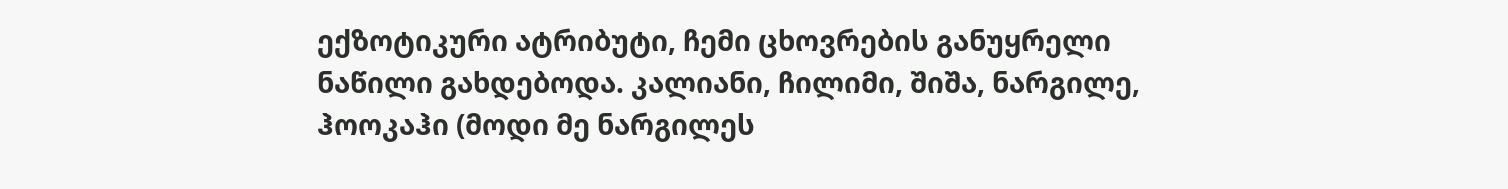ექზოტიკური ატრიბუტი, ჩემი ცხოვრების განუყრელი ნაწილი გახდებოდა. კალიანი, ჩილიმი, შიშა, ნარგილე, ჰოოკაჰი (მოდი მე ნარგილეს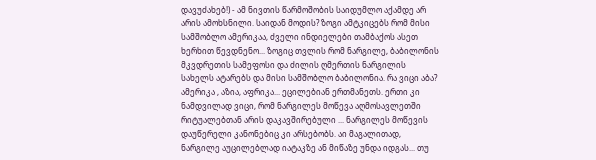დავუძახებ!) - ამ ნივთის წარმოშობის საიდუმლო აქამდე არ არის ამოხსნილი. საიდან მოდის? ზოგი ამტკიცებს რომ მისი სამშობლო ამერიკაა, ძველი ინდიელები თამბაქოს ასეთ ხერხით წევდნენო... ზოგიც თვლის რომ ნარგილე, ბაბილონის მკვდრეთის სამეფოსი და ძილის ღმერთის ნარგილის სახელს ატარებს და მისი სამშობლო ბაბილონია. რა ვიცი აბა? ამერიკა , აზია, აფრიკა... ეცილებიან ერთმანეთს. ერთი კი ნამდვილად ვიცი, რომ ნარგილეს მოწევა აღმოსავლეთში რიტუალებთან არის დაკავშირებული ... ნარგილეს მოწევის დაუწერელი კანონებიც კი არსებობს. აი მაგალითად, ნარგილე აუცილებლად იატაკზე ან მიწაზე უნდა იდგას... თუ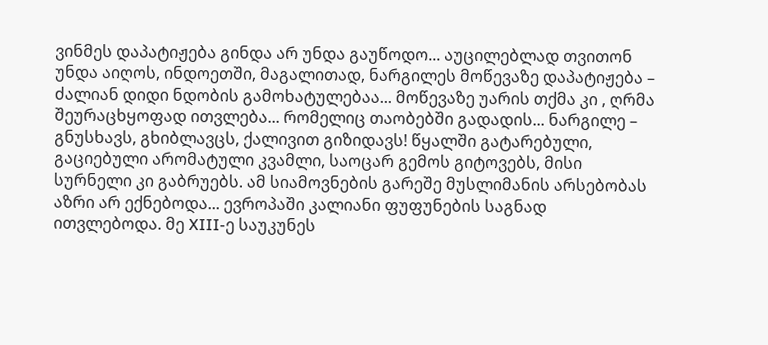ვინმეს დაპატიჟება გინდა არ უნდა გაუწოდო... აუცილებლად თვითონ უნდა აიღოს, ინდოეთში, მაგალითად, ნარგილეს მოწევაზე დაპატიჟება – ძალიან დიდი ნდობის გამოხატულებაა... მოწევაზე უარის თქმა კი , ღრმა შეურაცხყოფად ითვლება... რომელიც თაობებში გადადის... ნარგილე – გნუსხავს, გხიბლავცს, ქალივით გიზიდავს! წყალში გატარებული, გაციებული არომატული კვამლი, საოცარ გემოს გიტოვებს, მისი სურნელი კი გაბრუებს. ამ სიამოვნების გარეშე მუსლიმანის არსებობას აზრი არ ექნებოდა... ევროპაში კალიანი ფუფუნების საგნად ითვლებოდა. მე XIII-ე საუკუნეს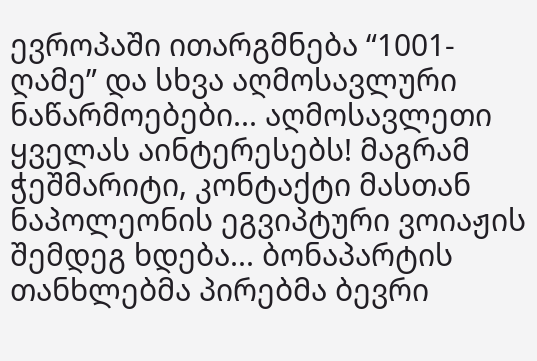ევროპაში ითარგმნება “1001-ღამე” და სხვა აღმოსავლური ნაწარმოებები... აღმოსავლეთი ყველას აინტერესებს! მაგრამ ჭეშმარიტი, კონტაქტი მასთან ნაპოლეონის ეგვიპტური ვოიაჟის შემდეგ ხდება... ბონაპარტის თანხლებმა პირებმა ბევრი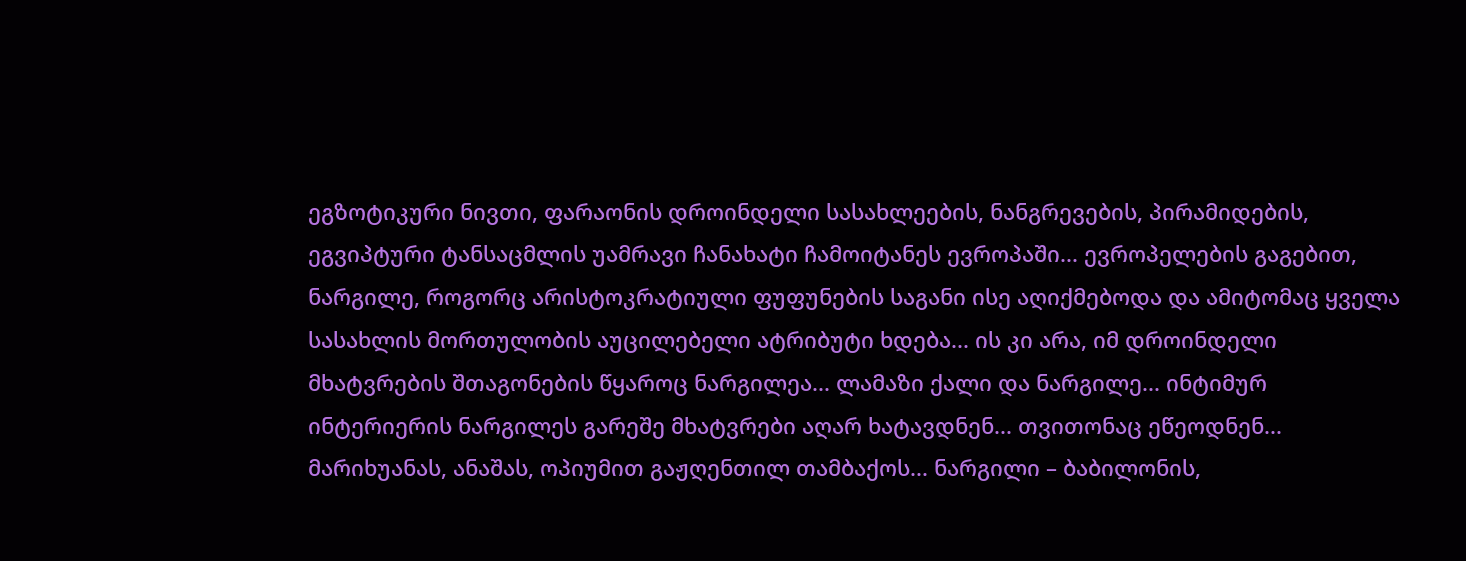ეგზოტიკური ნივთი, ფარაონის დროინდელი სასახლეების, ნანგრევების, პირამიდების, ეგვიპტური ტანსაცმლის უამრავი ჩანახატი ჩამოიტანეს ევროპაში... ევროპელების გაგებით, ნარგილე, როგორც არისტოკრატიული ფუფუნების საგანი ისე აღიქმებოდა და ამიტომაც ყველა სასახლის მორთულობის აუცილებელი ატრიბუტი ხდება... ის კი არა, იმ დროინდელი მხატვრების შთაგონების წყაროც ნარგილეა... ლამაზი ქალი და ნარგილე... ინტიმურ ინტერიერის ნარგილეს გარეშე მხატვრები აღარ ხატავდნენ... თვითონაც ეწეოდნენ... მარიხუანას, ანაშას, ოპიუმით გაჟღენთილ თამბაქოს... ნარგილი – ბაბილონის,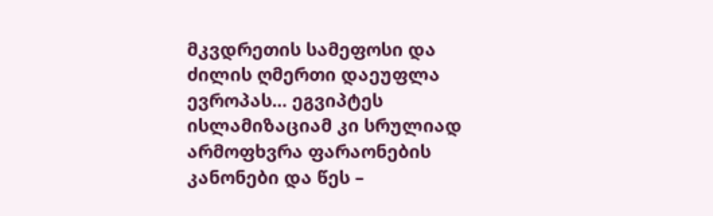მკვდრეთის სამეფოსი და ძილის ღმერთი დაეუფლა ევროპას... ეგვიპტეს ისლამიზაციამ კი სრულიად არმოფხვრა ფარაონების კანონები და წეს –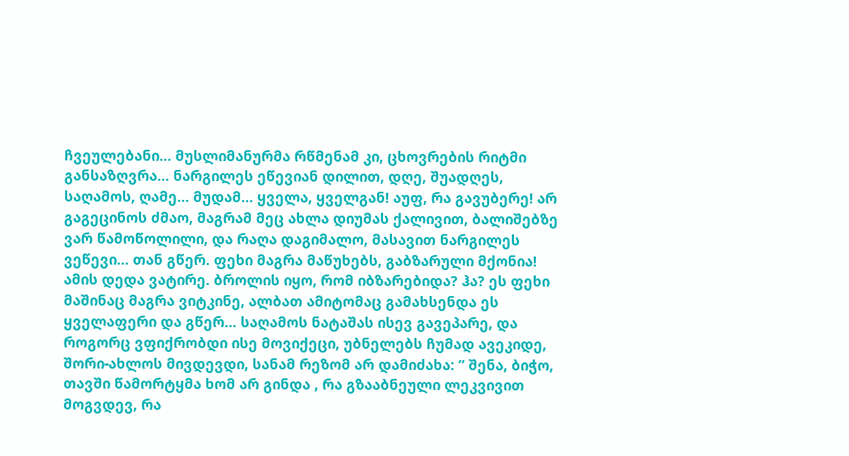ჩვეულებანი... მუსლიმანურმა რწმენამ კი, ცხოვრების რიტმი განსაზღვრა... ნარგილეს ეწევიან დილით, დღე, შუადღეს, საღამოს, ღამე... მუდამ... ყველა, ყველგან! აუფ, რა გავუბერე! არ გაგეცინოს ძმაო, მაგრამ მეც ახლა დიუმას ქალივით, ბალიშებზე ვარ წამოწოლილი, და რაღა დაგიმალო, მასავით ნარგილეს ვეწევი... თან გწერ. ფეხი მაგრა მაწუხებს, გაბზარული მქონია! ამის დედა ვატირე. ბროლის იყო, რომ იბზარებიდა? ჰა? ეს ფეხი მაშინაც მაგრა ვიტკინე, ალბათ ამიტომაც გამახსენდა ეს ყველაფერი და გწერ... საღამოს ნატაშას ისევ გავეპარე, და როგორც ვფიქრობდი ისე მოვიქეცი, უბნელებს ჩუმად ავეკიდე, შორი-ახლოს მივდევდი, სანამ რეზომ არ დამიძახა: ” შენა, ბიჭო, თავში წამორტყმა ხომ არ გინდა , რა გზააბნეული ლეკვივით მოგვდევ, რა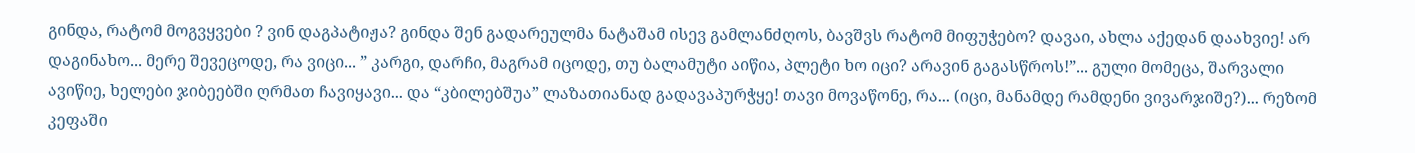გინდა, რატომ მოგვყვები ? ვინ დაგპატიჟა? გინდა შენ გადარეულმა ნატაშამ ისევ გამლანძღოს, ბავშვს რატომ მიფუჭებო? დავაი, ახლა აქედან დაახვიე! არ დაგინახო... მერე შევეცოდე, რა ვიცი... ” კარგი, დარჩი, მაგრამ იცოდე, თუ ბალამუტი აიწია, პლეტი ხო იცი? არავინ გაგასწროს!”... გული მომეცა, შარვალი ავიწიე, ხელები ჯიბეებში ღრმათ ჩავიყავი... და “კბილებშუა” ლაზათიანად გადავაპურჭყე! თავი მოვაწონე, რა... (იცი, მანამდე რამდენი ვივარჯიშე?)... რეზომ კეფაში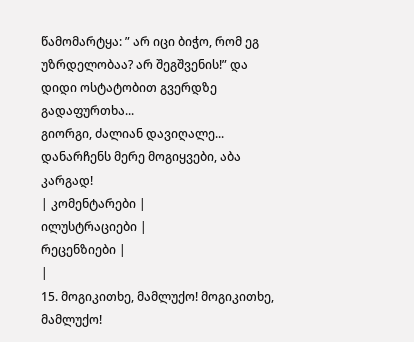წამომარტყა: ” არ იცი ბიჭო, რომ ეგ უზრდელობაა? არ შეგშვენის!” და დიდი ოსტატობით გვერდზე გადაფურთხა...
გიორგი, ძალიან დავიღალე... დანარჩენს მერე მოგიყვები, აბა კარგად!
| კომენტარები |
ილუსტრაციები |
რეცენზიები |
|
15. მოგიკითხე, მამლუქო! მოგიკითხე, მამლუქო!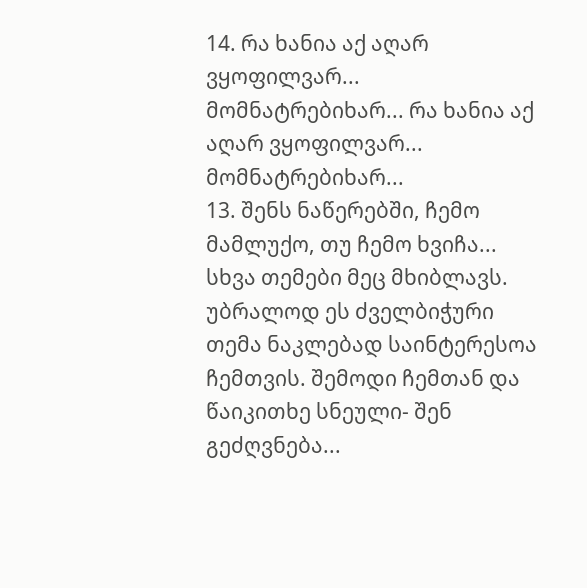14. რა ხანია აქ აღარ ვყოფილვარ...
მომნატრებიხარ... რა ხანია აქ აღარ ვყოფილვარ...
მომნატრებიხარ...
13. შენს ნაწერებში, ჩემო მამლუქო, თუ ჩემო ხვიჩა... სხვა თემები მეც მხიბლავს. უბრალოდ ეს ძველბიჭური თემა ნაკლებად საინტერესოა ჩემთვის. შემოდი ჩემთან და წაიკითხე სნეული- შენ გეძღვნება...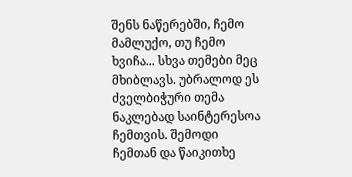შენს ნაწერებში, ჩემო მამლუქო, თუ ჩემო ხვიჩა... სხვა თემები მეც მხიბლავს. უბრალოდ ეს ძველბიჭური თემა ნაკლებად საინტერესოა ჩემთვის. შემოდი ჩემთან და წაიკითხე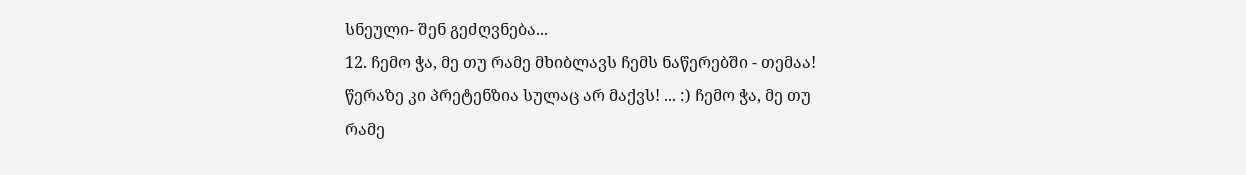სნეული- შენ გეძღვნება...
12. ჩემო ჭა, მე თუ რამე მხიბლავს ჩემს ნაწერებში - თემაა! წერაზე კი პრეტენზია სულაც არ მაქვს! ... :) ჩემო ჭა, მე თუ რამე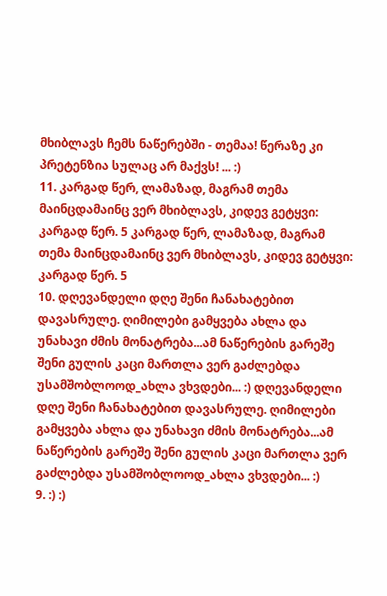მხიბლავს ჩემს ნაწერებში - თემაა! წერაზე კი პრეტენზია სულაც არ მაქვს! ... :)
11. კარგად წერ, ლამაზად, მაგრამ თემა მაინცდამაინც ვერ მხიბლავს, კიდევ გეტყვი: კარგად წერ. 5 კარგად წერ, ლამაზად, მაგრამ თემა მაინცდამაინც ვერ მხიბლავს, კიდევ გეტყვი: კარგად წერ. 5
10. დღევანდელი დღე შენი ჩანახატებით დავასრულე. ღიმილები გამყვება ახლა და უნახავი ძმის მონატრება...ამ ნაწერების გარეშე შენი გულის კაცი მართლა ვერ გაძლებდა უსამშობლოოდ_ახლა ვხვდები... :) დღევანდელი დღე შენი ჩანახატებით დავასრულე. ღიმილები გამყვება ახლა და უნახავი ძმის მონატრება...ამ ნაწერების გარეშე შენი გულის კაცი მართლა ვერ გაძლებდა უსამშობლოოდ_ახლა ვხვდები... :)
9. :) :)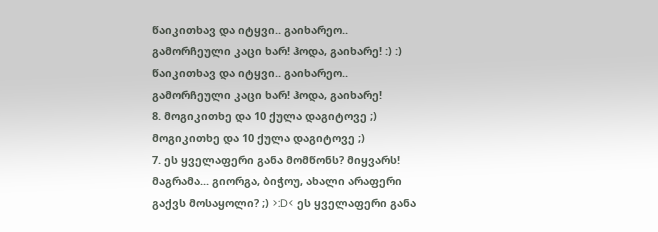წაიკითხავ და იტყვი.. გაიხარეო.. გამორჩეული კაცი ხარ! ჰოდა, გაიხარე! :) :) წაიკითხავ და იტყვი.. გაიხარეო.. გამორჩეული კაცი ხარ! ჰოდა, გაიხარე!
8. მოგიკითხე და 10 ქულა დაგიტოვე ;) მოგიკითხე და 10 ქულა დაგიტოვე ;)
7. ეს ყველაფერი განა მომწონს? მიყვარს! მაგრამა... გიორგა, ბიჭოუ, ახალი არაფერი გაქვს მოსაყოლი? ;) >:D< ეს ყველაფერი განა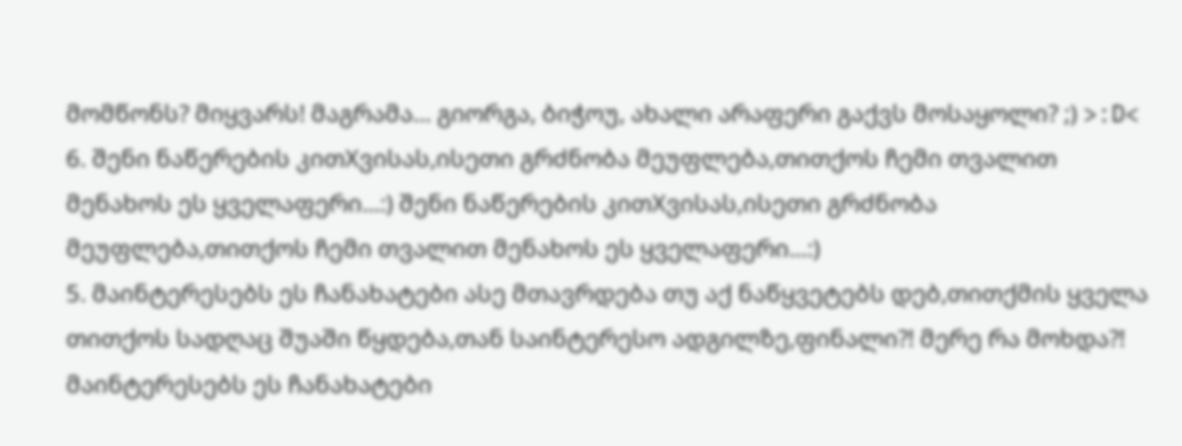მომწონს? მიყვარს! მაგრამა... გიორგა, ბიჭოუ, ახალი არაფერი გაქვს მოსაყოლი? ;) >:D<
6. შენი ნაწერების კითXვისას,ისეთი გრძნობა მეუფლება,თითქოს ჩემი თვალით მენახოს ეს ყველაფერი...:) შენი ნაწერების კითXვისას,ისეთი გრძნობა მეუფლება,თითქოს ჩემი თვალით მენახოს ეს ყველაფერი...:)
5. მაინტერესებს ეს ჩანახატები ასე მთავრდება თუ აქ ნაწყვეტებს დებ,თითქმის ყველა თითქოს სადღაც შუაში წყდება,თან საინტერესო ადგილზე,ფინალი?! მერე რა მოხდა?! მაინტერესებს ეს ჩანახატები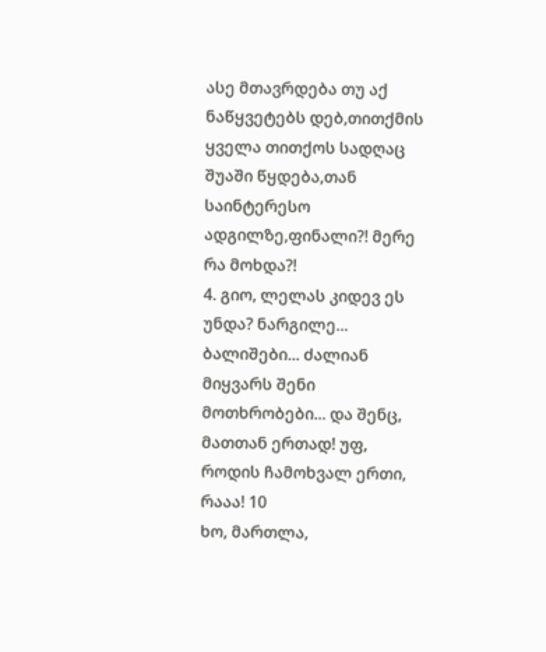ასე მთავრდება თუ აქ ნაწყვეტებს დებ,თითქმის ყველა თითქოს სადღაც შუაში წყდება,თან საინტერესო ადგილზე,ფინალი?! მერე რა მოხდა?!
4. გიო, ლელას კიდევ ეს უნდა? ნარგილე... ბალიშები... ძალიან მიყვარს შენი მოთხრობები... და შენც, მათთან ერთად! უფ, როდის ჩამოხვალ ერთი, რააა! 10
ხო, მართლა,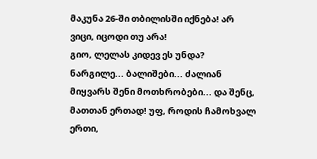მაკუნა 26-ში თბილისში იქნება! არ ვიცი, იცოდი თუ არა!
გიო, ლელას კიდევ ეს უნდა? ნარგილე... ბალიშები... ძალიან მიყვარს შენი მოთხრობები... და შენც, მათთან ერთად! უფ, როდის ჩამოხვალ ერთი,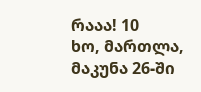რააა! 10
ხო, მართლა, მაკუნა 26-ში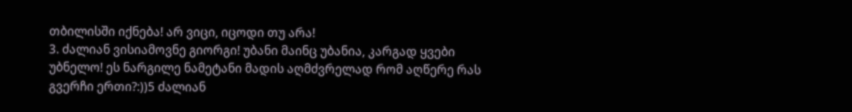თბილისში იქნება! არ ვიცი, იცოდი თუ არა!
3. ძალიან ვისიამოვნე გიორგი! უბანი მაინც უბანია, კარგად ყვები უბნელო! ეს ნარგილე ნამეტანი მადის აღმძვრელად რომ აღწერე რას გვერჩი ერთი?:))5 ძალიან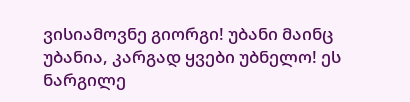ვისიამოვნე გიორგი! უბანი მაინც უბანია, კარგად ყვები უბნელო! ეს ნარგილე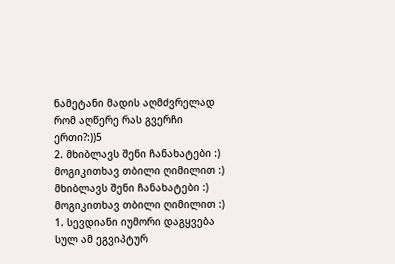ნამეტანი მადის აღმძვრელად რომ აღწერე რას გვერჩი ერთი?:))5
2. მხიბლავს შენი ჩანახატები :) მოგიკითხავ თბილი ღიმილით :) მხიბლავს შენი ჩანახატები :) მოგიკითხავ თბილი ღიმილით :)
1. სევდიანი იუმორი დაგყვება სულ ამ ეგვიპტურ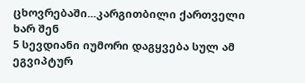ცხოვრებაში...კარგითბილი ქართველი ხარ შენ
5 სევდიანი იუმორი დაგყვება სულ ამ ეგვიპტურ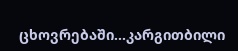ცხოვრებაში...კარგითბილი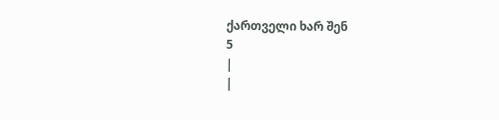ქართველი ხარ შენ
5
|
|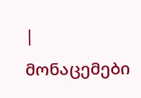| მონაცემები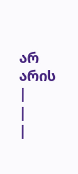არ არის |
|
|